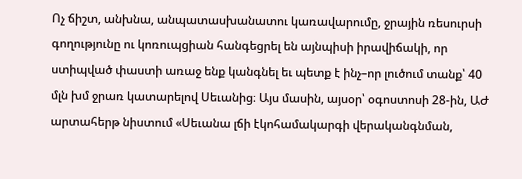Ոչ ճիշտ, անխնա, անպատասխանատու կառավարումը, ջրային ռեսուրսի գողությունը ու կոռուպցիան հանգեցրել են այնպիսի իրավիճակի, որ ստիպված փաստի առաջ ենք կանգնել եւ պետք է ինչ–որ լուծում տանք՝ 40 մլն խմ ջրառ կատարելով Սեւանից։ Այս մասին, այսօր՝ օգոստոսի 28-ին, ԱԺ արտահերթ նիստում «Սեւանա լճի էկոհամակարգի վերականգնման,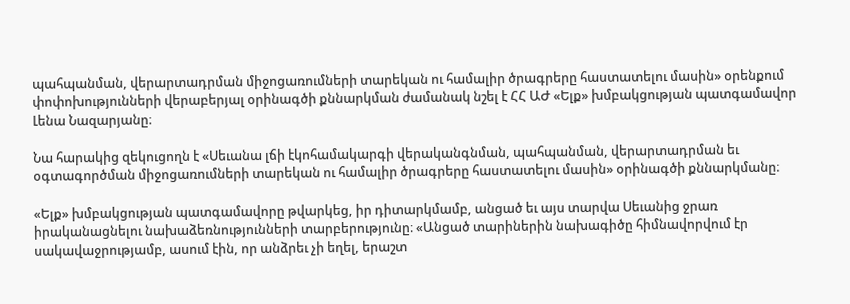պահպանման, վերարտադրման միջոցառումների տարեկան ու համալիր ծրագրերը հաստատելու մասին» օրենքում փոփոխությունների վերաբերյալ օրինագծի քննարկման ժամանակ նշել է ՀՀ ԱԺ «Ելք» խմբակցության պատգամավոր Լենա Նազարյանը։

Նա հարակից զեկուցողն է «Սեւանա լճի էկոհամակարգի վերականգնման, պահպանման, վերարտադրման եւ օգտագործման միջոցառումների տարեկան ու համալիր ծրագրերը հաստատելու մասին» օրինագծի քննարկմանը։

«Ելք» խմբակցության պատգամավորը թվարկեց, իր դիտարկմամբ, անցած եւ այս տարվա Սեւանից ջրառ իրականացնելու նախաձեռնությունների տարբերությունը։ «Անցած տարիներին նախագիծը հիմնավորվում էր սակավաջրությամբ, ասում էին, որ անձրեւ չի եղել, երաշտ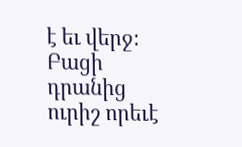է եւ վերջ։ Բացի դրանից ուրիշ որեւէ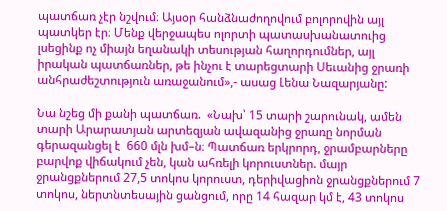պատճառ չէր նշվում։ Այսօր հանձնաժողովում բոլորովին այլ պատկեր էր։ Մենք վերջապես ոլորտի պատասխանատուից լսեցինք ոչ միայն եղանակի տեսության հաղորդումներ, այլ իրական պատճառներ, թե ինչու է տարեցտարի Սեւանից ջրառի անհրաժեշտություն առաջանում»,- ասաց Լենա Նազարյանը:

Նա նշեց մի քանի պատճառ.  «Նախ՝ 15 տարի շարունակ, ամեն տարի Արարատյան արտեզյան ավազանից ջրառը նորման գերազանցել է  660 մլն խմ–ն։ Պատճառ երկրորդ, ջրամբարները բարվոք վիճակում չեն, կան ահռելի կորուստներ. մայր ջրանցքներում 27,5 տոկոս կորուստ, դերիվացիոն ջրանցքներում 7 տոկոս, ներտնտեսային ցանցում, որը 14 հազար կմ է, 43 տոկոս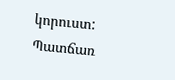կորուստ: Պատճառ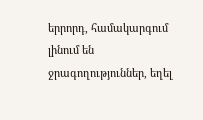երրորդ, համակարգում լինում են ջրագողություններ, եղել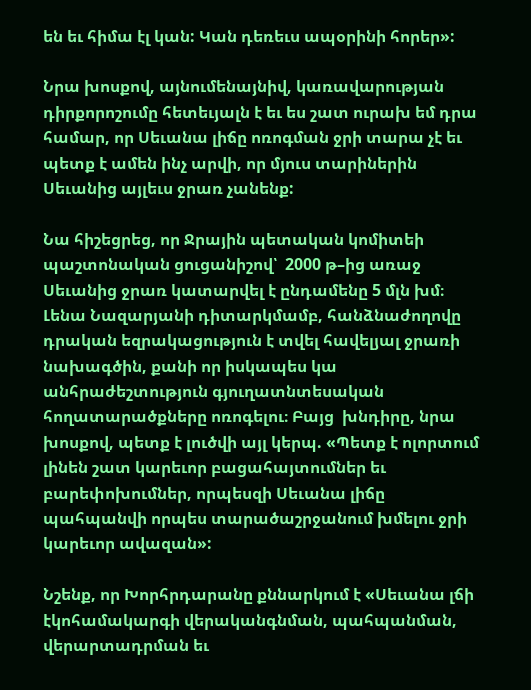են եւ հիմա էլ կան: Կան դեռեւս ապօրինի հորեր»:

Նրա խոսքով, այնումենայնիվ, կառավարության դիրքորոշումը հետեւյալն է եւ ես շատ ուրախ եմ դրա համար, որ Սեւանա լիճը ոռոգման ջրի տարա չէ եւ պետք է ամեն ինչ արվի, որ մյուս տարիներին Սեւանից այլեւս ջրառ չանենք:

Նա հիշեցրեց, որ Ջրային պետական կոմիտեի պաշտոնական ցուցանիշով՝  2000 թ–ից առաջ Սեւանից ջրառ կատարվել է ընդամենը 5 մլն խմ։ Լենա Նազարյանի դիտարկմամբ, հանձնաժողովը դրական եզրակացություն է տվել հավելյալ ջրառի նախագծին, քանի որ իսկապես կա անհրաժեշտություն գյուղատնտեսական  հողատարածքները ոռոգելու։ Բայց  խնդիրը, նրա խոսքով, պետք է լուծվի այլ կերպ. «Պետք է ոլորտում լինեն շատ կարեւոր բացահայտումներ եւ բարեփոխումներ, որպեսզի Սեւանա լիճը պահպանվի որպես տարածաշրջանում խմելու ջրի կարեւոր ավազան»:

Նշենք, որ Խորհրդարանը քննարկում է «Սեւանա լճի էկոհամակարգի վերականգնման, պահպանման, վերարտադրման եւ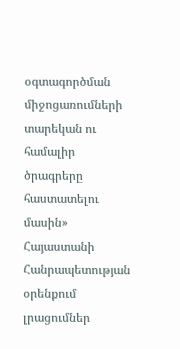օգտագործման միջոցառումների տարեկան ու համալիր ծրագրերը հաստատելու մասին» Հայաստանի Հանրապետության օրենքում լրացումներ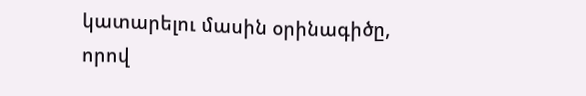կատարելու մասին օրինագիծը, որով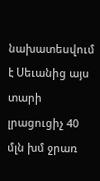նախատեսվում է Սեւանից այս տարի լրացուցիչ 40 մլն խմ ջրառ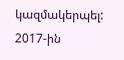կազմակերպել: 2017-ին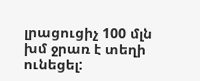լրացուցիչ 100 մլն խմ ջրառ է տեղի ունեցել: